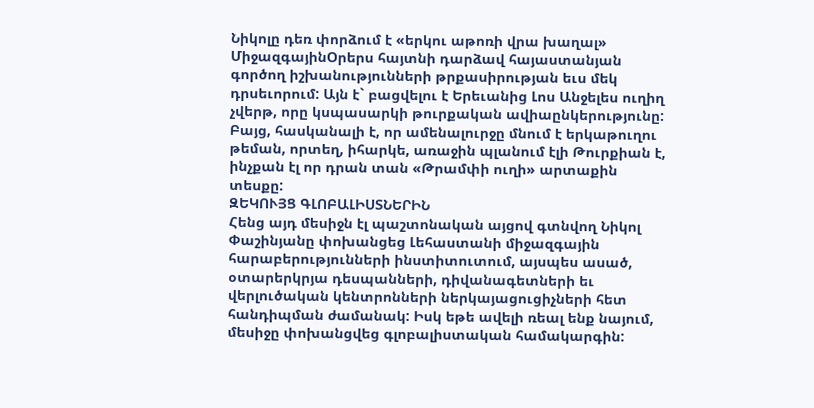Նիկոլը դեռ փորձում է «երկու աթոռի վրա խաղալ»
ՄիջազգայինՕրերս հայտնի դարձավ հայաստանյան գործող իշխանությունների թրքասիրության եւս մեկ դրսեւորում: Այն է` բացվելու է Երեւանից Լոս Անջելես ուղիղ չվերթ, որը կսպասարկի թուրքական ավիաընկերությունը: Բայց, հասկանալի է, որ ամենալուրջը մնում է երկաթուղու թեման, որտեղ, իհարկե, առաջին պլանում էլի Թուրքիան է, ինչքան էլ որ դրան տան «Թրամփի ուղի» արտաքին տեսքը:
ԶԵԿՈՒՅՑ ԳԼՈԲԱԼԻՍՏՆԵՐԻՆ
Հենց այդ մեսիջն էլ պաշտոնական այցով գտնվող Նիկոլ Փաշինյանը փոխանցեց Լեհաստանի միջազգային հարաբերությունների ինստիտուտում, այսպես ասած, օտարերկրյա դեսպանների, դիվանագետների եւ վերլուծական կենտրոնների ներկայացուցիչների հետ հանդիպման ժամանակ: Իսկ եթե ավելի ռեալ ենք նայում, մեսիջը փոխանցվեց գլոբալիստական համակարգին: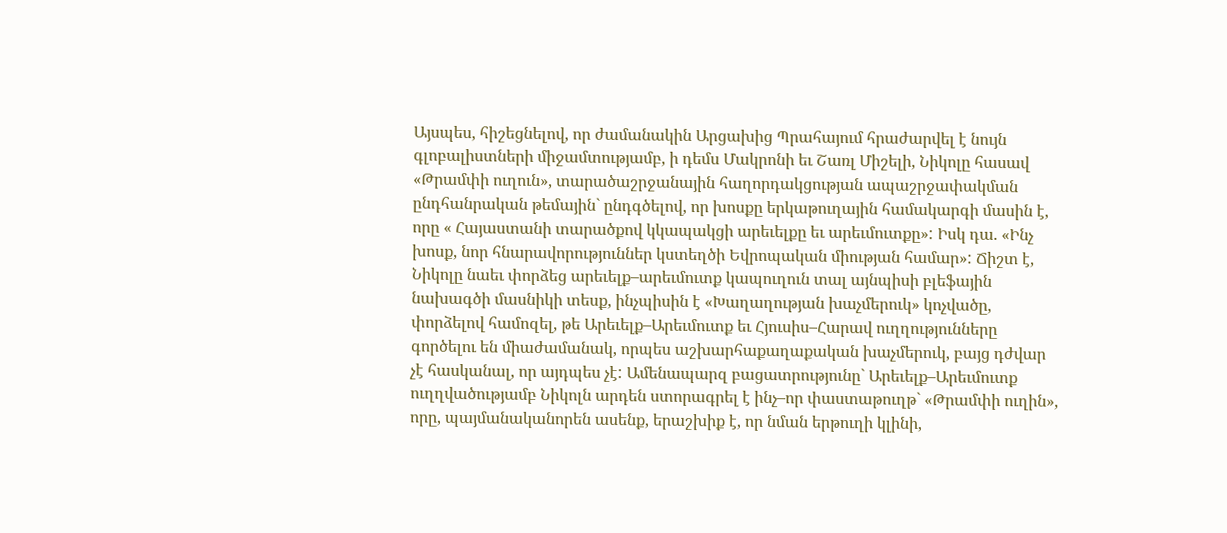Այսպես, հիշեցնելով, որ ժամանակին Արցախից Պրահայում հրաժարվել է նույն գլոբալիստների միջամտությամբ, ի դեմս Մակրոնի եւ Շառլ Միշելի, Նիկոլը հասավ «Թրամփի ուղուն», տարածաշրջանային հաղորդակցության ապաշրջափակման ընդհանրական թեմային` ընդգծելով, որ խոսքը երկաթուղային համակարգի մասին է, որը « Հայաստանի տարածքով կկապակցի արեւելքը եւ արեւմուտքը»: Իսկ դա. «Ինչ խոսք, նոր հնարավորություններ կստեղծի Եվրոպական միության համար»: Ճիշտ է, Նիկոլը նաեւ փորձեց արեւելք–արեւմուտք կապուղուն տալ այնպիսի բլեֆային նախագծի մասնիկի տեսք, ինչպիսին է «Խաղաղության խաչմերուկ» կոչվածը, փորձելով համոզել, թե Արեւելք–Արեւմուտք եւ Հյուսիս–Հարավ ուղղությունները գործելու են միաժամանակ, որպես աշխարհաքաղաքական խաչմերուկ, բայց դժվար չէ հասկանալ, որ այդպես չէ: Ամենապարզ բացատրությունը` Արեւելք–Արեւմուտք ուղղվածությամբ Նիկոլն արդեն ստորագրել է ինչ–որ փաստաթուղթ` «Թրամփի ուղին», որը, պայմանականորեն ասենք, երաշխիք է, որ նման երթուղի կլինի,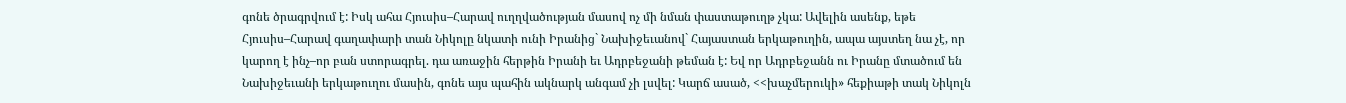գոնե ծրագրվում է: Իսկ ահա Հյուսիս–Հարավ ուղղվածության մասով ոչ մի նման փաստաթուղթ չկա: Ավելին ասենք, եթե Հյուսիս–Հարավ գաղափարի տան Նիկոլը նկատի ունի Իրանից` Նախիջեւանով` Հայաստան երկաթուղին, ապա այստեղ նա չէ, որ կարող է ինչ–որ բան ստորագրել. դա առաջին հերթին Իրանի եւ Ադրբեջանի թեման է: Եվ որ Ադրբեջանն ու Իրանը մտածում են Նախիջեւանի երկաթուղու մասին, գոնե այս պահին ակնարկ անգամ չի լսվել: Կարճ ասած, <<խաչմերուկի» հեքիաթի տակ Նիկոլն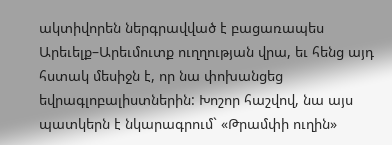ակտիվորեն ներգրավված է բացառապես Արեւելք–Արեւմուտք ուղղության վրա, եւ հենց այդ հստակ մեսիջն է, որ նա փոխանցեց եվրագլոբալիստներին: Խոշոր հաշվով, նա այս պատկերն է նկարագրում` «Թրամփի ուղին»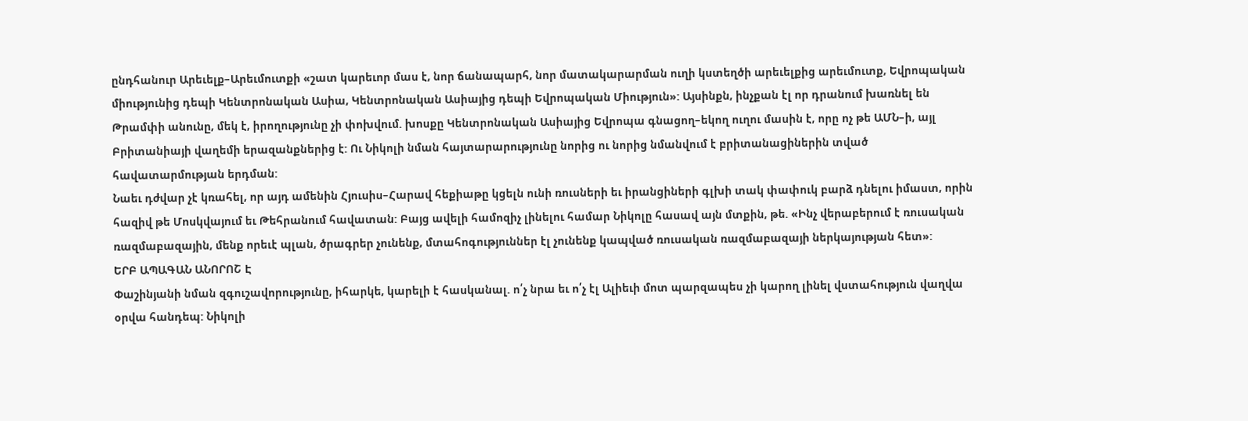ընդհանուր Արեւելք–Արեւմուտքի «շատ կարեւոր մաս է, նոր ճանապարհ, նոր մատակարարման ուղի կստեղծի արեւելքից արեւմուտք, Եվրոպական միությունից դեպի Կենտրոնական Ասիա, Կենտրոնական Ասիայից դեպի Եվրոպական Միություն»: Այսինքն, ինչքան էլ որ դրանում խառնել են Թրամփի անունը, մեկ է, իրողությունը չի փոխվում. խոսքը Կենտրոնական Ասիայից Եվրոպա գնացող–եկող ուղու մասին է, որը ոչ թե ԱՄՆ–ի, այլ Բրիտանիայի վաղեմի երազանքներից է: Ու Նիկոլի նման հայտարարությունը նորից ու նորից նմանվում է բրիտանացիներին տված հավատարմության երդման:
Նաեւ դժվար չէ կռահել, որ այդ ամենին Հյուսիս–Հարավ հեքիաթը կցելն ունի ռուսների եւ իրանցիների գլխի տակ փափուկ բարձ դնելու իմաստ, որին հազիվ թե Մոսկվայում եւ Թեհրանում հավատան: Բայց ավելի համոզիչ լինելու համար Նիկոլը հասավ այն մտքին, թե. «Ինչ վերաբերում է ռուսական ռազմաբազային, մենք որեւէ պլան, ծրագրեր չունենք, մտահոգություններ էլ չունենք կապված ռուսական ռազմաբազայի ներկայության հետ»:
ԵՐԲ ԱՊԱԳԱՆ ԱՆՈՐՈՇ Է
Փաշինյանի նման զգուշավորությունը, իհարկե, կարելի է հասկանալ. ո՛չ նրա եւ ո՛չ էլ Ալիեւի մոտ պարզապես չի կարող լինել վստահություն վաղվա օրվա հանդեպ: Նիկոլի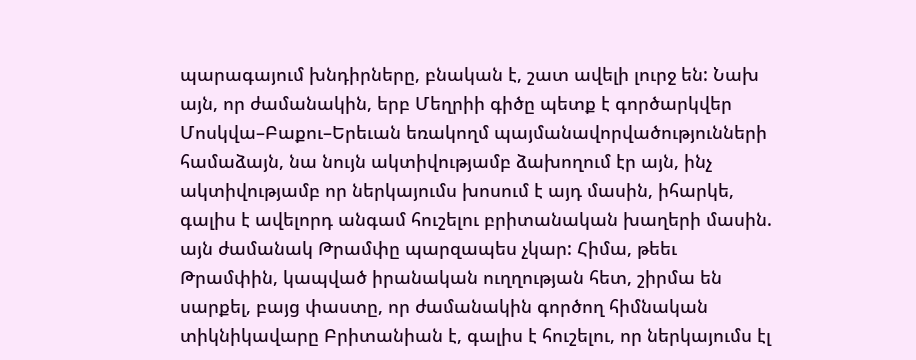պարագայում խնդիրները, բնական է, շատ ավելի լուրջ են: Նախ այն, որ ժամանակին, երբ Մեղրիի գիծը պետք է գործարկվեր Մոսկվա–Բաքու–Երեւան եռակողմ պայմանավորվածությունների համաձայն, նա նույն ակտիվությամբ ձախողում էր այն, ինչ ակտիվությամբ որ ներկայումս խոսում է այդ մասին, իհարկե, գալիս է ավելորդ անգամ հուշելու բրիտանական խաղերի մասին. այն ժամանակ Թրամփը պարզապես չկար: Հիմա, թեեւ Թրամփին, կապված իրանական ուղղության հետ, շիրմա են սարքել, բայց փաստը, որ ժամանակին գործող հիմնական տիկնիկավարը Բրիտանիան է, գալիս է հուշելու, որ ներկայումս էլ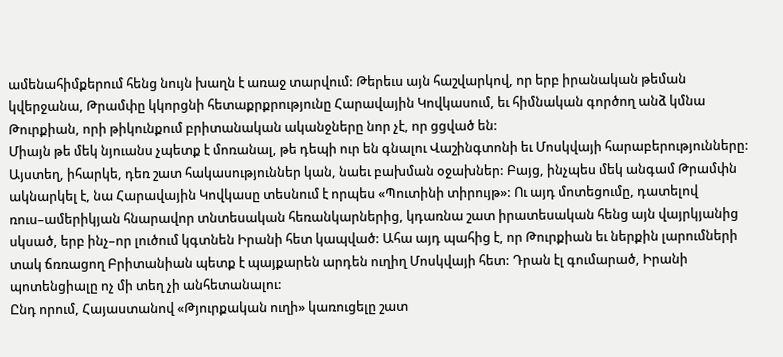ամենահիմքերում հենց նույն խաղն է առաջ տարվում: Թերեւս այն հաշվարկով, որ երբ իրանական թեման կվերջանա, Թրամփը կկորցնի հետաքրքրությունը Հարավային Կովկասում, եւ հիմնական գործող անձ կմնա Թուրքիան, որի թիկունքում բրիտանական ականջները նոր չէ, որ ցցված են:
Միայն թե մեկ նյուանս չպետք է մոռանալ, թե դեպի ուր են գնալու Վաշինգտոնի եւ Մոսկվայի հարաբերությունները: Այստեղ, իհարկե, դեռ շատ հակասություններ կան, նաեւ բախման օջախներ: Բայց, ինչպես մեկ անգամ Թրամփն ակնարկել է, նա Հարավային Կովկասը տեսնում է որպես «Պուտինի տիրույթ»: Ու այդ մոտեցումը, դատելով ռուս–ամերիկյան հնարավոր տնտեսական հեռանկարներից, կդառնա շատ իրատեսական հենց այն վայրկյանից սկսած, երբ ինչ–որ լուծում կգտնեն Իրանի հետ կապված: Ահա այդ պահից է, որ Թուրքիան եւ ներքին լարումների տակ ճռռացող Բրիտանիան պետք է պայքարեն արդեն ուղիղ Մոսկվայի հետ: Դրան էլ գումարած, Իրանի պոտենցիալը ոչ մի տեղ չի անհետանալու:
Ընդ որում, Հայաստանով «Թյուրքական ուղի» կառուցելը շատ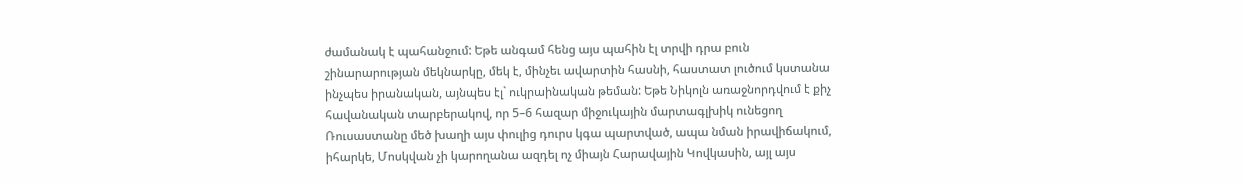ժամանակ է պահանջում: Եթե անգամ հենց այս պահին էլ տրվի դրա բուն շինարարության մեկնարկը, մեկ է, մինչեւ ավարտին հասնի, հաստատ լուծում կստանա ինչպես իրանական, այնպես էլ` ուկրաինական թեման: Եթե Նիկոլն առաջնորդվում է քիչ հավանական տարբերակով, որ 5–6 հազար միջուկային մարտագլխիկ ունեցող Ռուսաստանը մեծ խաղի այս փուլից դուրս կգա պարտված, ապա նման իրավիճակում, իհարկե, Մոսկվան չի կարողանա ազդել ոչ միայն Հարավային Կովկասին, այլ այս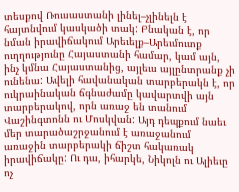տեսքով Ռուսաստանի լինել–չլինելն է հայտնվում կասկածի տակ: Բնական է, որ նման իրավիճակում Արեւելք–Արեւմուտք ուղղությունը Հայաստանի համար, կամ այն, ինչ կմնա Հայաստանից, այլեւս այլընտրանք չի ունենա: Ավելի հավանական տարբերակն է, որ ուկրաինական ճգնաժամը կավարտվի այն տարբերակով, որն առաջ են տանում Վաշինգտոնն ու Մոսկվան: Այդ դեպքում նաեւ մեր տարածաշրջանում է առաջանում առաջին տարբերակի ճիշտ հակառակ իրավիճակը: Ու դա, իհարկե, Նիկոլն ու Ալիեւը ոչ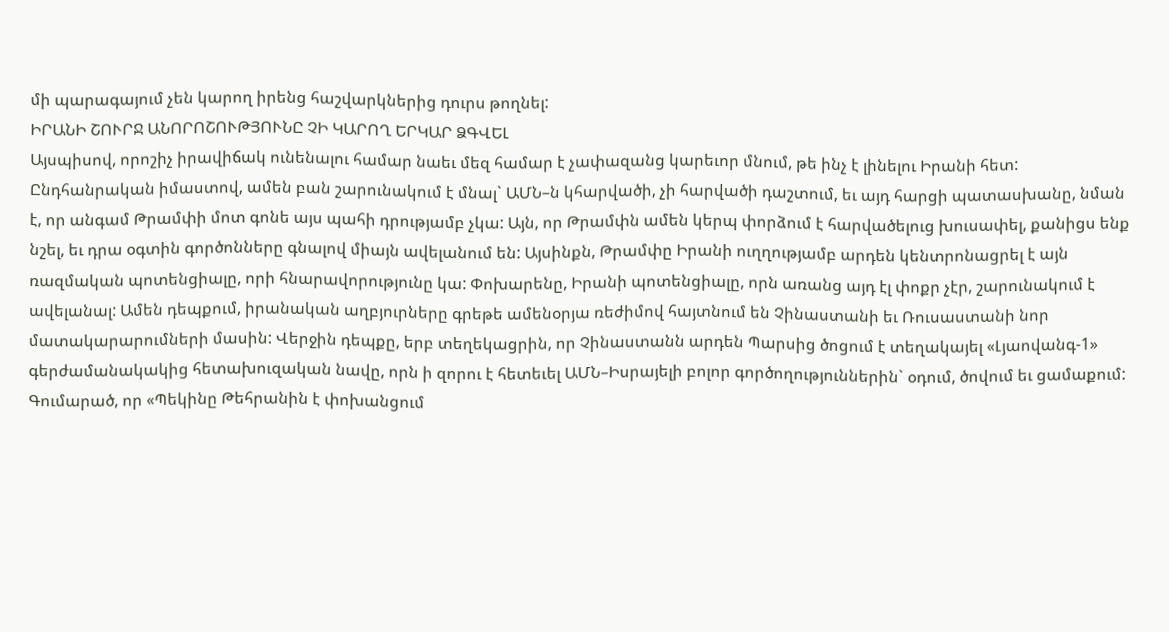մի պարագայում չեն կարող իրենց հաշվարկներից դուրս թողնել:
ԻՐԱՆԻ ՇՈՒՐՋ ԱՆՈՐՈՇՈՒԹՅՈՒՆԸ ՉԻ ԿԱՐՈՂ ԵՐԿԱՐ ՁԳՎԵԼ
Այսպիսով, որոշիչ իրավիճակ ունենալու համար նաեւ մեզ համար է չափազանց կարեւոր մնում, թե ինչ է լինելու Իրանի հետ: Ընդհանրական իմաստով, ամեն բան շարունակում է մնալ` ԱՄՆ–ն կհարվածի, չի հարվածի դաշտում, եւ այդ հարցի պատասխանը, նման է, որ անգամ Թրամփի մոտ գոնե այս պահի դրությամբ չկա: Այն, որ Թրամփն ամեն կերպ փորձում է հարվածելուց խուսափել, քանիցս ենք նշել, եւ դրա օգտին գործոնները գնալով միայն ավելանում են: Այսինքն, Թրամփը Իրանի ուղղությամբ արդեն կենտրոնացրել է այն ռազմական պոտենցիալը, որի հնարավորությունը կա: Փոխարենը, Իրանի պոտենցիալը, որն առանց այդ էլ փոքր չէր, շարունակում է ավելանալ: Ամեն դեպքում, իրանական աղբյուրները գրեթե ամենօրյա ռեժիմով հայտնում են Չինաստանի եւ Ռուսաստանի նոր մատակարարումների մասին: Վերջին դեպքը, երբ տեղեկացրին, որ Չինաստանն արդեն Պարսից ծոցում է տեղակայել «Լյաովանգ-1» գերժամանակակից հետախուզական նավը, որն ի զորու է հետեւել ԱՄՆ–Իսրայելի բոլոր գործողություններին` օդում, ծովում եւ ցամաքում: Գումարած, որ «Պեկինը Թեհրանին է փոխանցում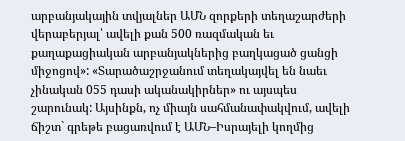արբանյակային տվյալներ ԱՄՆ զորքերի տեղաշարժերի վերաբերյալ՝ ավելի քան 500 ռազմական եւ քաղաքացիական արբանյակներից բաղկացած ցանցի միջոցով»: «Տարածաշրջանում տեղակայվել են նաեւ չինական 055 դասի ականակիրներ» ու այսպես շարունակ: Այսինքն, ոչ միայն սահմանափակվում, ավելի ճիշտ` գրեթե բացառվում է ԱՄՆ–Իսրայելի կողմից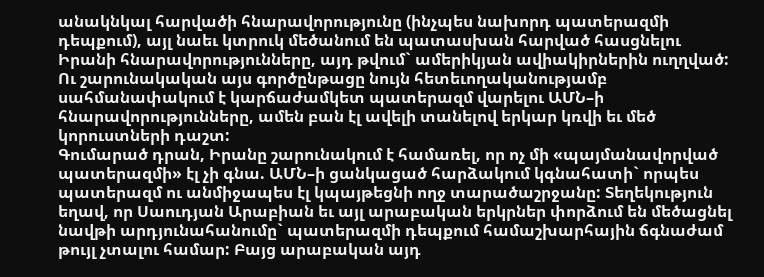անակնկալ հարվածի հնարավորությունը (ինչպես նախորդ պատերազմի դեպքում), այլ նաեւ կտրուկ մեծանում են պատասխան հարված հասցնելու Իրանի հնարավորությունները, այդ թվում` ամերիկյան ավիակիրներին ուղղված: Ու շարունակական այս գործընթացը նույն հետեւողականությամբ սահմանափակում է կարճաժամկետ պատերազմ վարելու ԱՄՆ–ի հնարավորությունները, ամեն բան էլ ավելի տանելով երկար կռվի եւ մեծ կորուստների դաշտ:
Գումարած դրան, Իրանը շարունակում է համառել, որ ոչ մի «պայմանավորված պատերազմի» էլ չի գնա. ԱՄՆ–ի ցանկացած հարձակում կգնահատի` որպես պատերազմ ու անմիջապես էլ կպայթեցնի ողջ տարածաշրջանը: Տեղեկություն եղավ, որ Սաուդյան Արաբիան եւ այլ արաբական երկրներ փորձում են մեծացնել նավթի արդյունահանումը` պատերազմի դեպքում համաշխարհային ճգնաժամ թույլ չտալու համար: Բայց արաբական այդ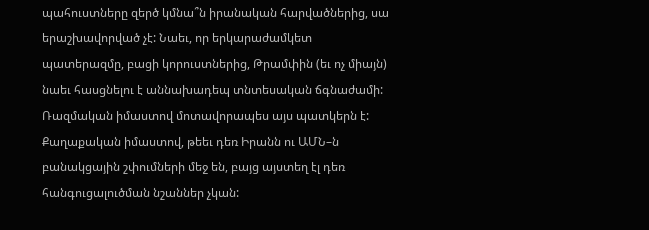պահուստները զերծ կմնա՞ն իրանական հարվածներից, սա երաշխավորված չէ: Նաեւ, որ երկարաժամկետ պատերազմը, բացի կորուստներից, Թրամփին (եւ ոչ միայն) նաեւ հասցնելու է աննախադեպ տնտեսական ճգնաժամի:
Ռազմական իմաստով մոտավորապես այս պատկերն է: Քաղաքական իմաստով, թեեւ դեռ Իրանն ու ԱՄՆ–ն բանակցային շփումների մեջ են, բայց այստեղ էլ դեռ հանգուցալուծման նշաններ չկան: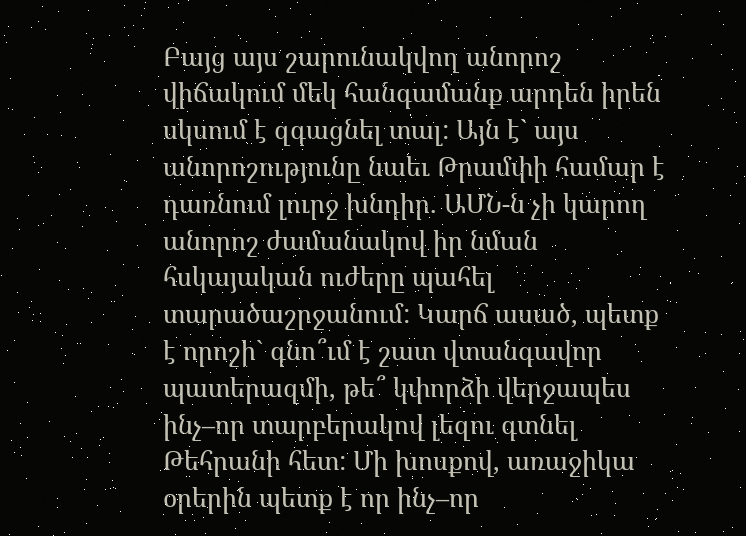Բայց այս շարունակվող անորոշ վիճակում մեկ հանգամանք արդեն իրեն սկսում է զգացնել տալ: Այն է` այս անորոշությունը նաեւ Թրամփի համար է դառնում լուրջ խնդիր. ԱՄՆ-ն չի կարող անորոշ ժամանակով իր նման հսկայական ուժերը պահել տարածաշրջանում: Կարճ ասած, պետք է որոշի` գնո՞ւմ է շատ վտանգավոր պատերազմի, թե՞ կփորձի վերջապես ինչ–որ տարբերակով լեզու գտնել Թեհրանի հետ: Մի խոսքով, առաջիկա օրերին պետք է որ ինչ–որ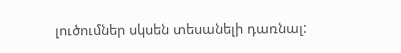լուծումներ սկսեն տեսանելի դառնալ: